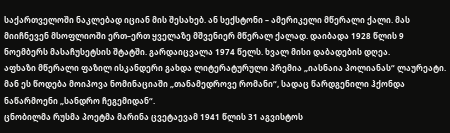საქართველოში ნაკლებად იციან მის შესახებ. ან სექსტონი – ამერიკელი მწერალი ქალი. მას მიიჩნევენ მსოფლიოში ერთ–ერთ ყველაზე მშვენიერ მწერალ ქალად. დაიბადა 1928 წლის 9 ნოემბერს მასაჩუსეტსის შტატში. გარდაიცვალა 1974 წელს. ხვალ მისი დაბადების დღეა.
აფხაზი მწერალი ფაზილ ისკანდერი გახდა ლიტერატურული პრემია „იასნაია პოლიანას“ ლაურეატი. მან ეს წოდება მოიპოვა ნომინაციაში „თანამედროვე რომანი“, სადაც წარდგენილი ჰქონდა ნაწარმოენი „სანდრო ჩეგემიდან“.
ცნობილმა რუსმა პოეტმა მარინა ცვეტაევამ 1941 წლის 31 აგვისტოს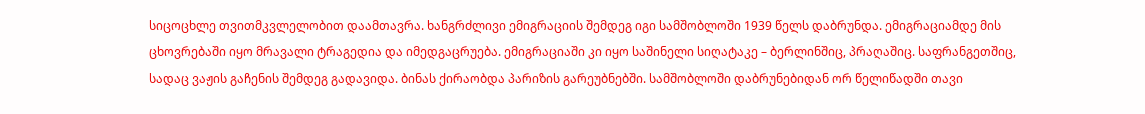სიცოცხლე თვითმკვლელობით დაამთავრა. ხანგრძლივი ემიგრაციის შემდეგ იგი სამშობლოში 1939 წელს დაბრუნდა. ემიგრაციამდე მის ცხოვრებაში იყო მრავალი ტრაგედია და იმედგაცრუება. ემიგრაციაში კი იყო საშინელი სიღატაკე – ბერლინშიც, პრაღაშიც. საფრანგეთშიც, სადაც ვაჟის გაჩენის შემდეგ გადავიდა. ბინას ქირაობდა პარიზის გარეუბნებში. სამშობლოში დაბრუნებიდან ორ წელიწადში თავი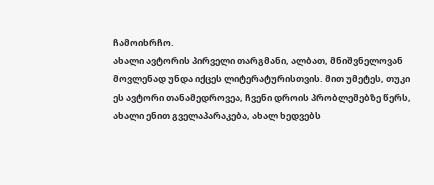ჩამოიხრჩო.
ახალი ავტორის პირველი თარგმანი, ალბათ, მნიშვნელოვან მოვლენად უნდა იქცეს ლიტერატურისთვის. მით უმეტეს, თუკი ეს ავტორი თანამედროვეა, ჩვენი დროის პრობლემებზე წერს, ახალი ენით გველაპარაკება, ახალ ხედვებს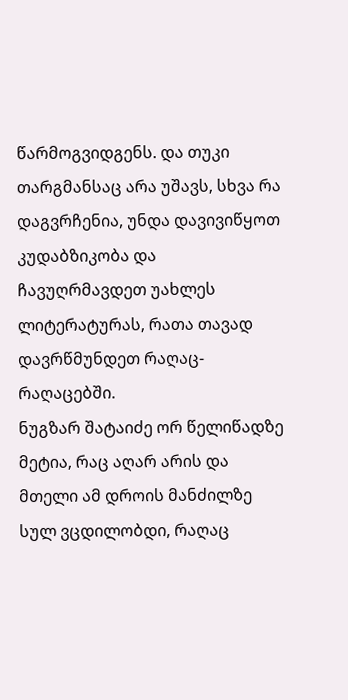წარმოგვიდგენს. და თუკი თარგმანსაც არა უშავს, სხვა რა დაგვრჩენია, უნდა დავივიწყოთ კუდაბზიკობა და ჩავუღრმავდეთ უახლეს ლიტერატურას, რათა თავად დავრწმუნდეთ რაღაც-რაღაცებში.
ნუგზარ შატაიძე ორ წელიწადზე მეტია, რაც აღარ არის და მთელი ამ დროის მანძილზე სულ ვცდილობდი, რაღაც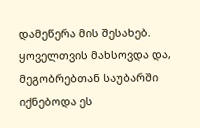დამეწერა მის შესახებ. ყოველთვის მახსოვდა და, მეგობრებთან საუბარში იქნებოდა ეს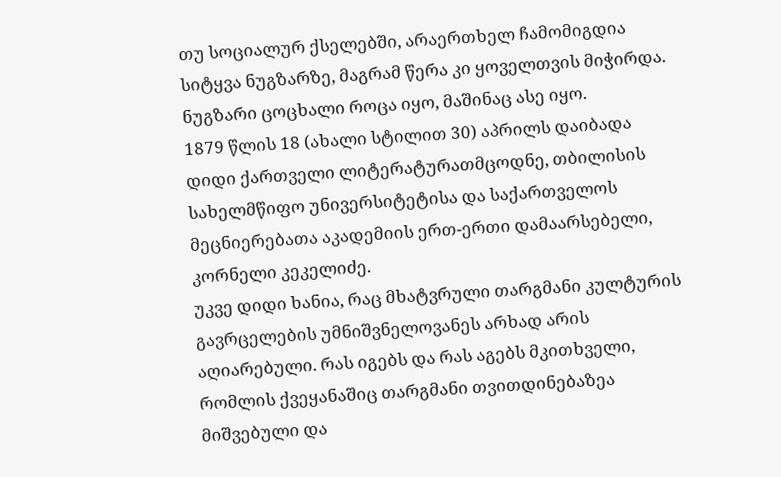თუ სოციალურ ქსელებში, არაერთხელ ჩამომიგდია სიტყვა ნუგზარზე, მაგრამ წერა კი ყოველთვის მიჭირდა. ნუგზარი ცოცხალი როცა იყო, მაშინაც ასე იყო.
1879 წლის 18 (ახალი სტილით 30) აპრილს დაიბადა დიდი ქართველი ლიტერატურათმცოდნე, თბილისის სახელმწიფო უნივერსიტეტისა და საქართველოს მეცნიერებათა აკადემიის ერთ-ერთი დამაარსებელი, კორნელი კეკელიძე.
უკვე დიდი ხანია, რაც მხატვრული თარგმანი კულტურის გავრცელების უმნიშვნელოვანეს არხად არის აღიარებული. რას იგებს და რას აგებს მკითხველი, რომლის ქვეყანაშიც თარგმანი თვითდინებაზეა მიშვებული და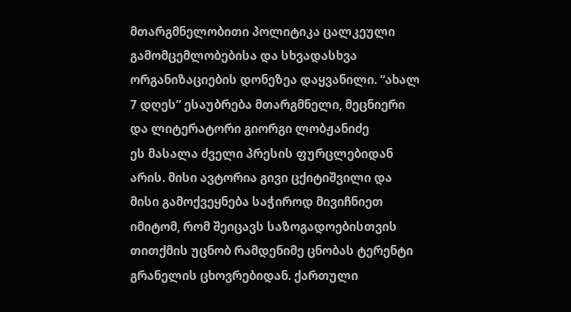მთარგმნელობითი პოლიტიკა ცალკეული გამომცემლობებისა და სხვადასხვა ორგანიზაციების დონეზეა დაყვანილი. “ახალ 7 დღეს” ესაუბრება მთარგმნელი, მეცნიერი და ლიტერატორი გიორგი ლობჟანიძე
ეს მასალა ძველი პრესის ფურცლებიდან არის. მისი ავტორია გივი ცქიტიშვილი და მისი გამოქვეყნება საჭიროდ მივიჩნიეთ იმიტომ, რომ შეიცავს საზოგადოებისთვის თითქმის უცნობ რამდენიმე ცნობას ტერენტი გრანელის ცხოვრებიდან. ქართული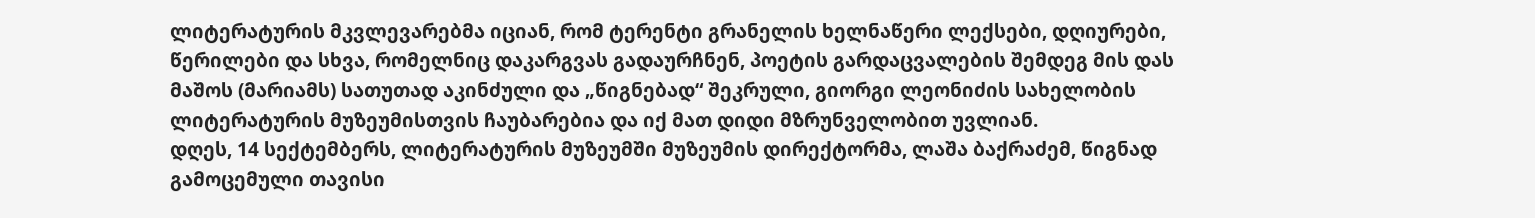ლიტერატურის მკვლევარებმა იციან, რომ ტერენტი გრანელის ხელნაწერი ლექსები, დღიურები, წერილები და სხვა, რომელნიც დაკარგვას გადაურჩნენ, პოეტის გარდაცვალების შემდეგ მის დას მაშოს (მარიამს) სათუთად აკინძული და „წიგნებად“ შეკრული, გიორგი ლეონიძის სახელობის ლიტერატურის მუზეუმისთვის ჩაუბარებია და იქ მათ დიდი მზრუნველობით უვლიან.
დღეს, 14 სექტემბერს, ლიტერატურის მუზეუმში მუზეუმის დირექტორმა, ლაშა ბაქრაძემ, წიგნად გამოცემული თავისი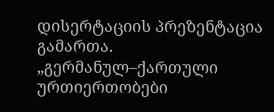დისერტაციის პრეზენტაცია გამართა. „გერმანულ–ქართული ურთიერთობები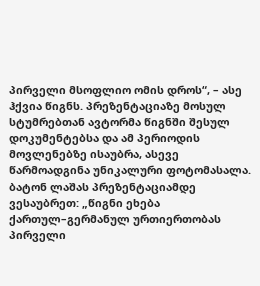პირველი მსოფლიო ომის დროს“, – ასე ჰქვია წიგნს. პრეზენტაციაზე მოსულ სტუმრებთან ავტორმა წიგნში შესულ დოკუმენტებსა და ამ პერიოდის მოვლენებზე ისაუბრა, ასევე წარმოადგინა უნიკალური ფოტომასალა. ბატონ ლაშას პრეზენტაციამდე ვესაუბრეთ: „წიგნი ეხება ქართულ–გერმანულ ურთიერთობას პირველი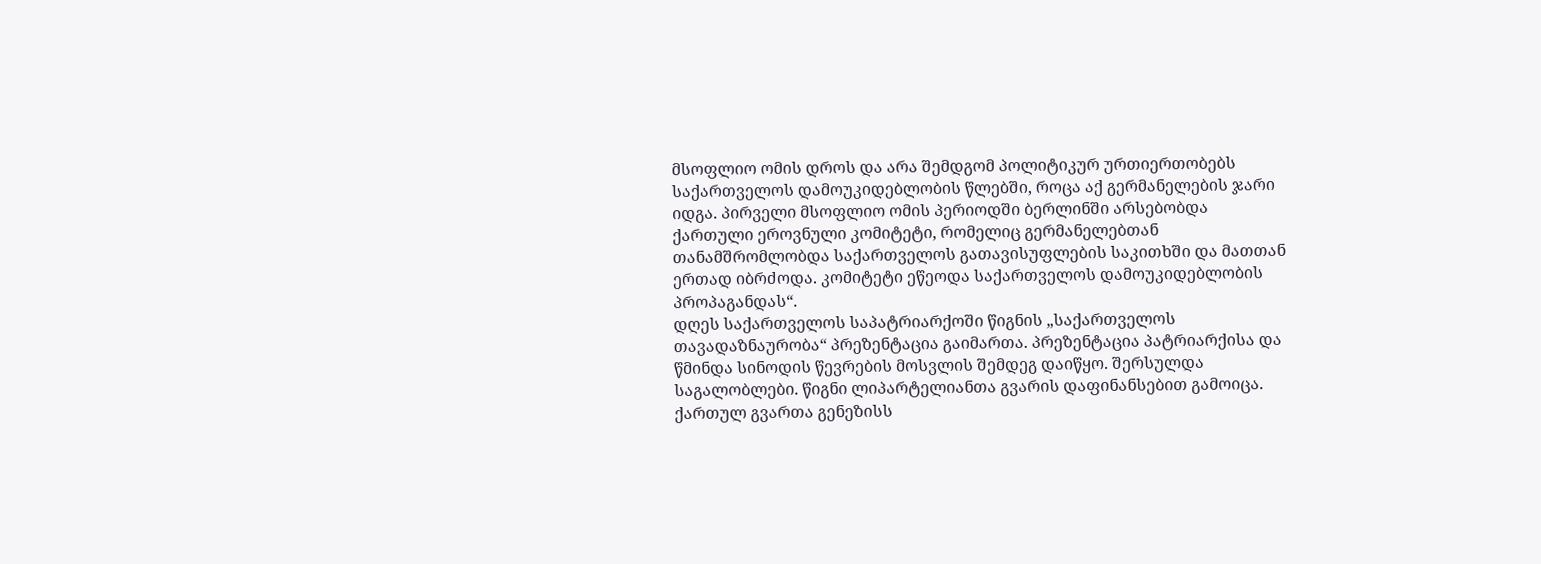მსოფლიო ომის დროს და არა შემდგომ პოლიტიკურ ურთიერთობებს საქართველოს დამოუკიდებლობის წლებში, როცა აქ გერმანელების ჯარი იდგა. პირველი მსოფლიო ომის პერიოდში ბერლინში არსებობდა ქართული ეროვნული კომიტეტი, რომელიც გერმანელებთან თანამშრომლობდა საქართველოს გათავისუფლების საკითხში და მათთან ერთად იბრძოდა. კომიტეტი ეწეოდა საქართველოს დამოუკიდებლობის პროპაგანდას“.
დღეს საქართველოს საპატრიარქოში წიგნის „საქართველოს თავადაზნაურობა“ პრეზენტაცია გაიმართა. პრეზენტაცია პატრიარქისა და წმინდა სინოდის წევრების მოსვლის შემდეგ დაიწყო. შერსულდა საგალობლები. წიგნი ლიპარტელიანთა გვარის დაფინანსებით გამოიცა. ქართულ გვართა გენეზისს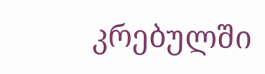კრებულში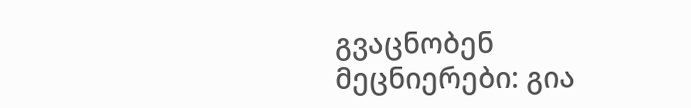გვაცნობენ მეცნიერები: გია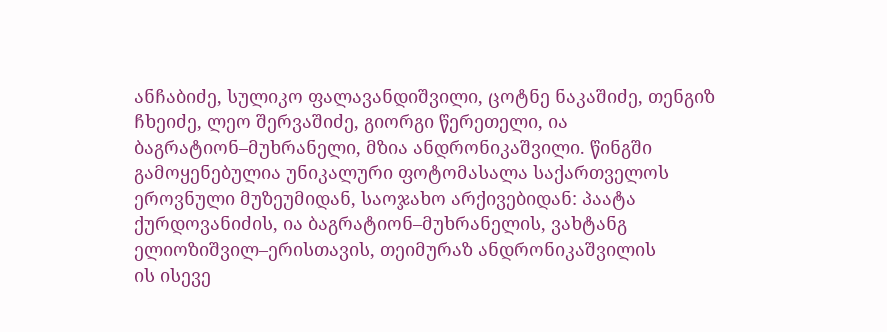ანჩაბიძე, სულიკო ფალავანდიშვილი, ცოტნე ნაკაშიძე, თენგიზ ჩხეიძე, ლეო შერვაშიძე, გიორგი წერეთელი, ია ბაგრატიონ–მუხრანელი, მზია ანდრონიკაშვილი. წინგში გამოყენებულია უნიკალური ფოტომასალა საქართველოს ეროვნული მუზეუმიდან, საოჯახო არქივებიდან: პაატა ქურდოვანიძის, ია ბაგრატიონ–მუხრანელის, ვახტანგ ელიოზიშვილ–ერისთავის, თეიმურაზ ანდრონიკაშვილის
ის ისევე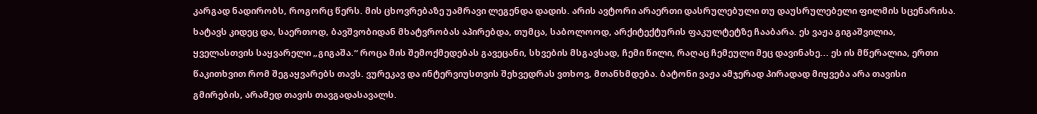კარგად ნადირობს, როგორც წერს. მის ცხოვრებაზე უამრავი ლეგენდა დადის. არის ავტორი არაერთი დასრულებული თუ დაუსრულებელი ფილმის სცენარისა. ხატავს კიდეც და, საერთოდ, ბავშვობიდან მხატვრობას აპირებდა, თუმცა, საბოლოოდ, არქიტექტურის ფაკულტეტზე ჩააბარა. ეს ვაჟა გიგაშვილია, ყველასთვის საყვარელი „გიგაშა.“ როცა მის შემოქმედებას გავეცანი, სხვების მსგავსად, ჩემი წილი, რაღაც ჩემეული მეც დავინახე... ეს ის მწერალია, ერთი წაკითხვით რომ შეგაყვარებს თავს. ვურეკავ და ინტერვიუსთვის შეხვედრას ვთხოვ, მთანხმდება. ბატონი ვაჟა ამჯერად პირადად მიყვება არა თავისი გმირების, არამედ თავის თავგადასავალს.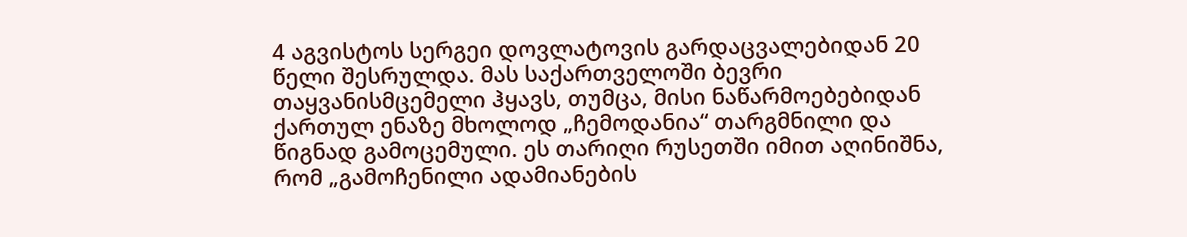4 აგვისტოს სერგეი დოვლატოვის გარდაცვალებიდან 20 წელი შესრულდა. მას საქართველოში ბევრი თაყვანისმცემელი ჰყავს, თუმცა, მისი ნაწარმოებებიდან ქართულ ენაზე მხოლოდ „ჩემოდანია“ თარგმნილი და წიგნად გამოცემული. ეს თარიღი რუსეთში იმით აღინიშნა, რომ „გამოჩენილი ადამიანების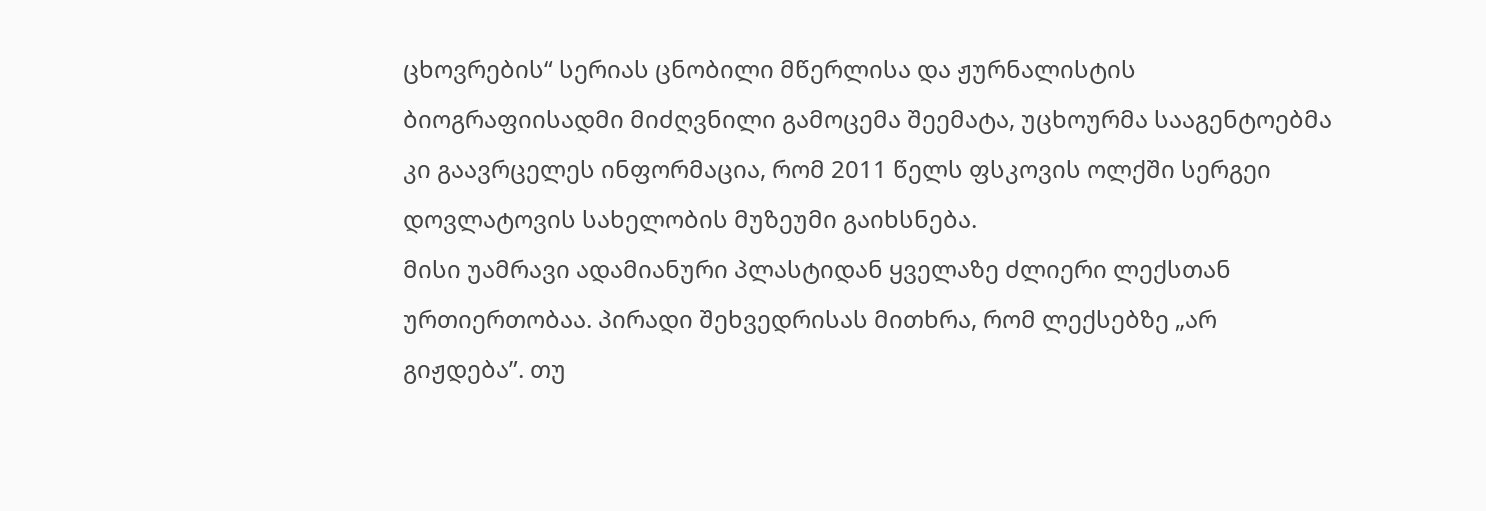ცხოვრების“ სერიას ცნობილი მწერლისა და ჟურნალისტის ბიოგრაფიისადმი მიძღვნილი გამოცემა შეემატა, უცხოურმა სააგენტოებმა კი გაავრცელეს ინფორმაცია, რომ 2011 წელს ფსკოვის ოლქში სერგეი დოვლატოვის სახელობის მუზეუმი გაიხსნება.
მისი უამრავი ადამიანური პლასტიდან ყველაზე ძლიერი ლექსთან ურთიერთობაა. პირადი შეხვედრისას მითხრა, რომ ლექსებზე „არ გიჟდება”. თუ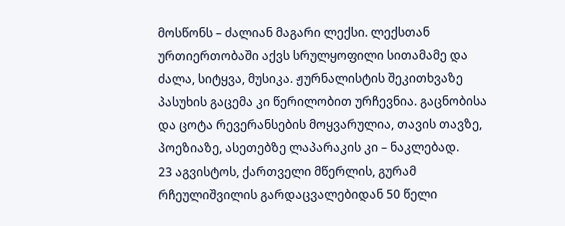მოსწონს – ძალიან მაგარი ლექსი. ლექსთან ურთიერთობაში აქვს სრულყოფილი სითამამე და ძალა, სიტყვა, მუსიკა. ჟურნალისტის შეკითხვაზე პასუხის გაცემა კი წერილობით ურჩევნია. გაცნობისა და ცოტა რევერანსების მოყვარულია, თავის თავზე, პოეზიაზე, ასეთებზე ლაპარაკის კი – ნაკლებად.
23 აგვისტოს, ქართველი მწერლის, გურამ რჩეულიშვილის გარდაცვალებიდან 50 წელი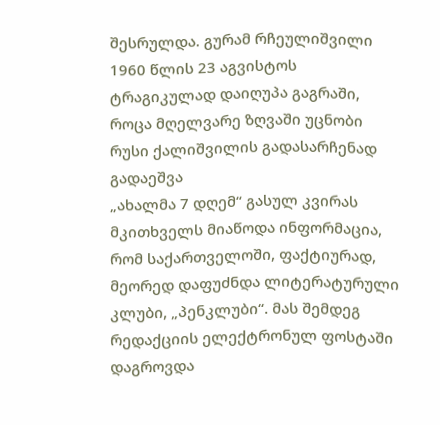შესრულდა. გურამ რჩეულიშვილი 1960 წლის 23 აგვისტოს ტრაგიკულად დაიღუპა გაგრაში, როცა მღელვარე ზღვაში უცნობი რუსი ქალიშვილის გადასარჩენად გადაეშვა
„ახალმა 7 დღემ“ გასულ კვირას მკითხველს მიაწოდა ინფორმაცია, რომ საქართველოში, ფაქტიურად, მეორედ დაფუძნდა ლიტერატურული კლუბი, „პენკლუბი“. მას შემდეგ რედაქციის ელექტრონულ ფოსტაში დაგროვდა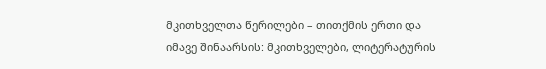მკითხველთა წერილები – თითქმის ერთი და იმავე შინაარსის: მკითხველები, ლიტერატურის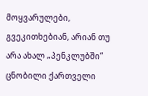მოყვარულები, გვეკითხებიან, არიან თუ არა ახალ „პენკლუბში“ ცნობილი ქართველი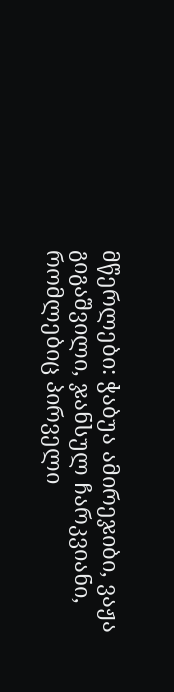მწერლები: ჭაბუა ამირეჯიბი, ვაჟა გიგაშვილი, ჯანსულ ჩარკვიანი, რომლებიც პირველი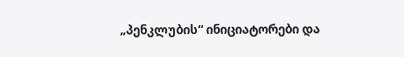„პენკლუბის“ ინიციატორები და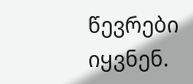წევრები იყვნენ.